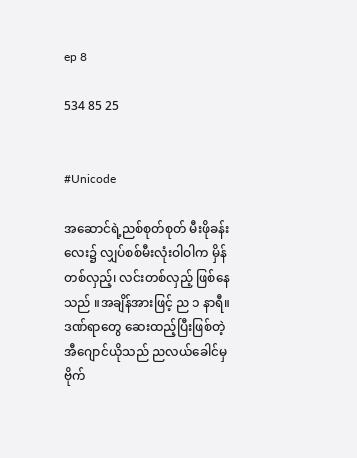ep 8

534 85 25


#Unicode

အဆောင်ရဲ့ညစ်စုတ်စုတ် မီးဖိုခန်း
လေး၌ လျှပ်စစ်မီးလုံးဝါဝါက မှိန်
တစ်လှည့်၊ လင်းတစ်လှည့် ဖြစ်နေ
သည် ။အချိန်အားဖြင့် ည ၁ နာရီ။
ဒဏ်ရာတွေ ဆေးထည့်ပြီးဖြစ်တဲ့
အီဂျောင်ယိုသည် ညလယ်ခေါင်မှ
ဗိုက်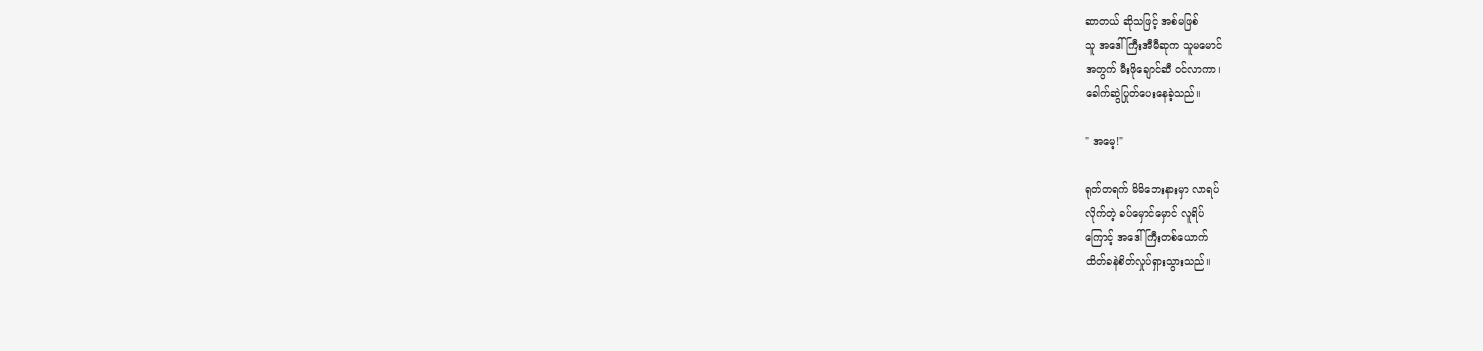ဆာတယ် ဆိုသဖြင့် အစ်မဖြစ်
သူ အဒေါ်ကြီးအီမီဆုက သူမမောင်
အတွက် မီးဖိုချောင်ဆီ ဝင်လာကာ၊
ခေါက်ဆွဲပြုတ်ပေးနေခဲ့သည်။

" အမေ့!"

ရုတ်တရက် မိမိဘေးနားမှာ လာရပ်
လိုက်တဲ့ ခပ်မှောင်မှောင် လူရိပ်
ကြောင့် အဒေါ်ကြီးတစ်ယောက်
ထိတ်ခနဲစိတ်လှုပ်ရှားသွားသည်။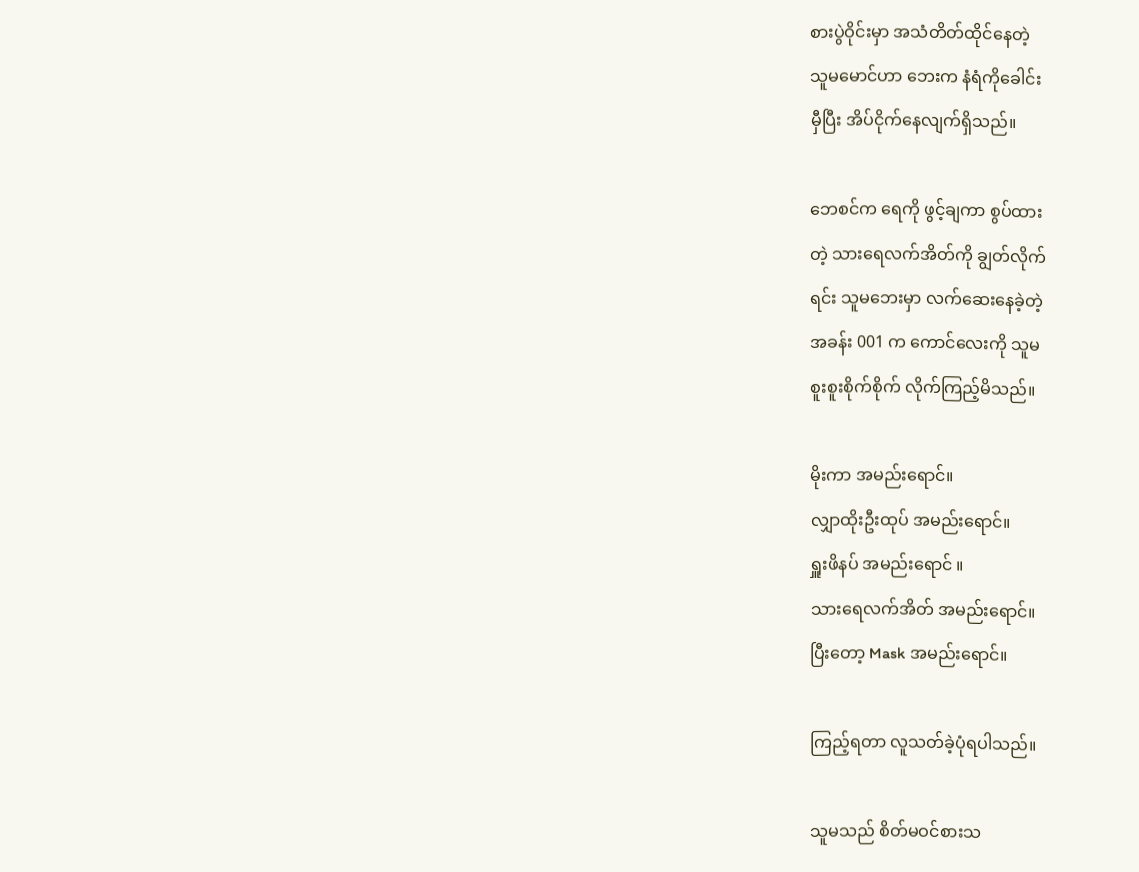စားပွဲဝိုင်းမှာ အသံတိတ်ထိုင်နေတဲ့
သူမမောင်ဟာ ဘေးက နံရံကိုခေါင်း
မှီပြီး အိပ်ငိုက်နေလျက်ရှိသည်။

ဘေစင်က ရေကို ဖွင့်ချကာ စွပ်ထား
တဲ့ သားရေလက်အိတ်ကို ချွတ်လိုက်
ရင်း သူမဘေးမှာ လက်ဆေးနေခဲ့တဲ့
အခန်း 001 က ကောင်လေးကို သူမ
စူးစူးစိုက်စိုက် လိုက်ကြည့်မိသည်။

မိုးကာ အမည်းရောင်။
လျှာထိုးဦးထုပ် အမည်းရောင်။
ရှူးဖိနပ် အမည်းရောင် ။
သားရေလက်အိတ် အမည်းရောင်။
ပြီးတော့ Mask အမည်းရောင်။

ကြည့်ရတာ လူသတ်ခဲ့ပုံရပါသည်။

သူမသည် စိတ်မဝင်စားသ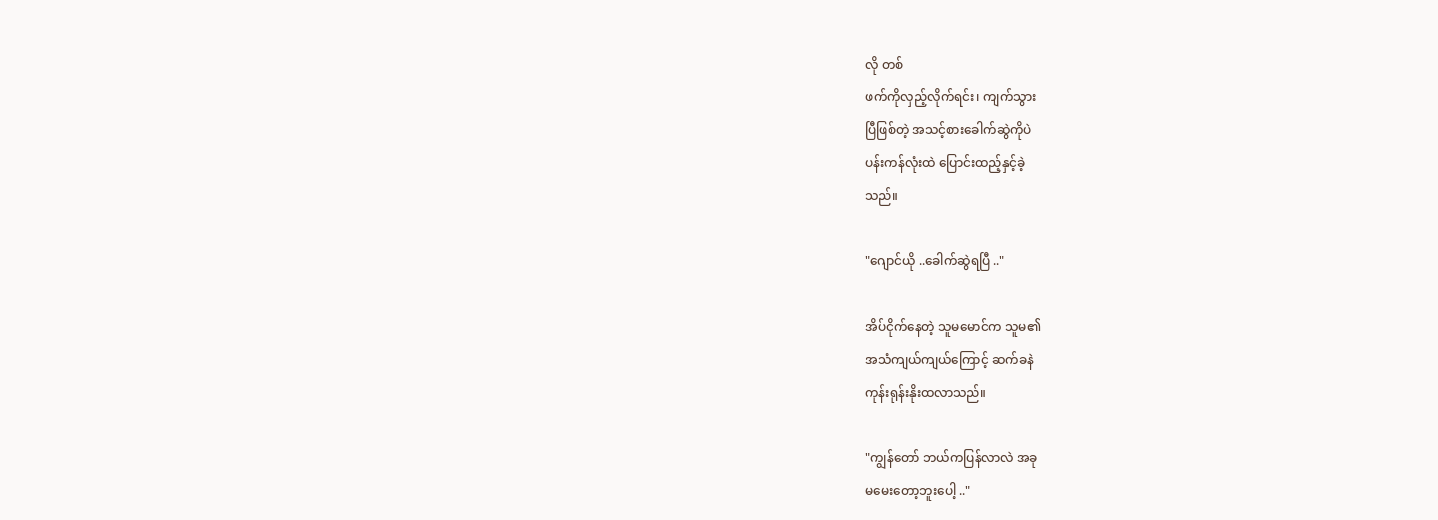လို တစ်
ဖက်ကိုလှည့်လိုက်ရင်း၊ ကျက်သွား
ပြီဖြစ်တဲ့ အသင့်စားခေါက်ဆွဲကိုပဲ
ပန်းကန်လုံးထဲ ပြောင်းထည့်နှင့်ခဲ့
သည်။

"ဂျောင်ယို ..ခေါက်ဆွဲရပြီ .."

အိပ်ငိုက်နေတဲ့ သူမမောင်က သူမ၏
အသံကျယ်ကျယ်ကြောင့် ဆက်ခနဲ
ကုန်းရုန်းနိုးထလာသည်။

"ကျွန်တော် ဘယ်ကပြန်လာလဲ အခု
မမေးတော့ဘူးပေါ့ .."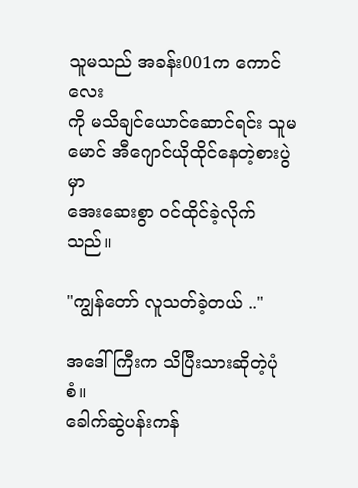သူမသည် အခန်း001က ကောင်လေး
ကို မသိချင်ယောင်ဆောင်ရင်း သူမ
မောင် အီဂျောင်ယိုထိုင်နေတဲ့စားပွဲမှာ
အေးဆေးစွာ ဝင်ထိုင်ခဲ့လိုက်သည်။

"ကျွန်တော် လူသတ်ခဲ့တယ် .."

အဒေါ်ကြီးက သိပြီးသားဆိုတဲ့ပုံစံ။
ခေါက်ဆွဲပန်းကန်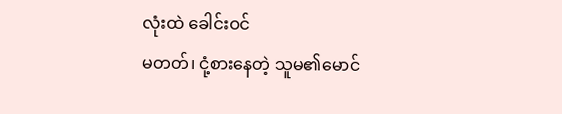လုံးထဲ ခေါင်းဝင်
မတတ်၊ ငုံ့စားနေတဲ့ သူမ၏မောင်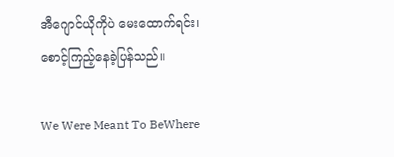အီဂျောင်ယိုကိုပဲ မေးထောက်ရင်း၊
စောင့်ကြည့်နေခဲ့ပြန်သည်။

We Were Meant To BeWhere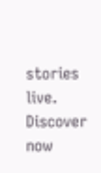stories live. Discover now